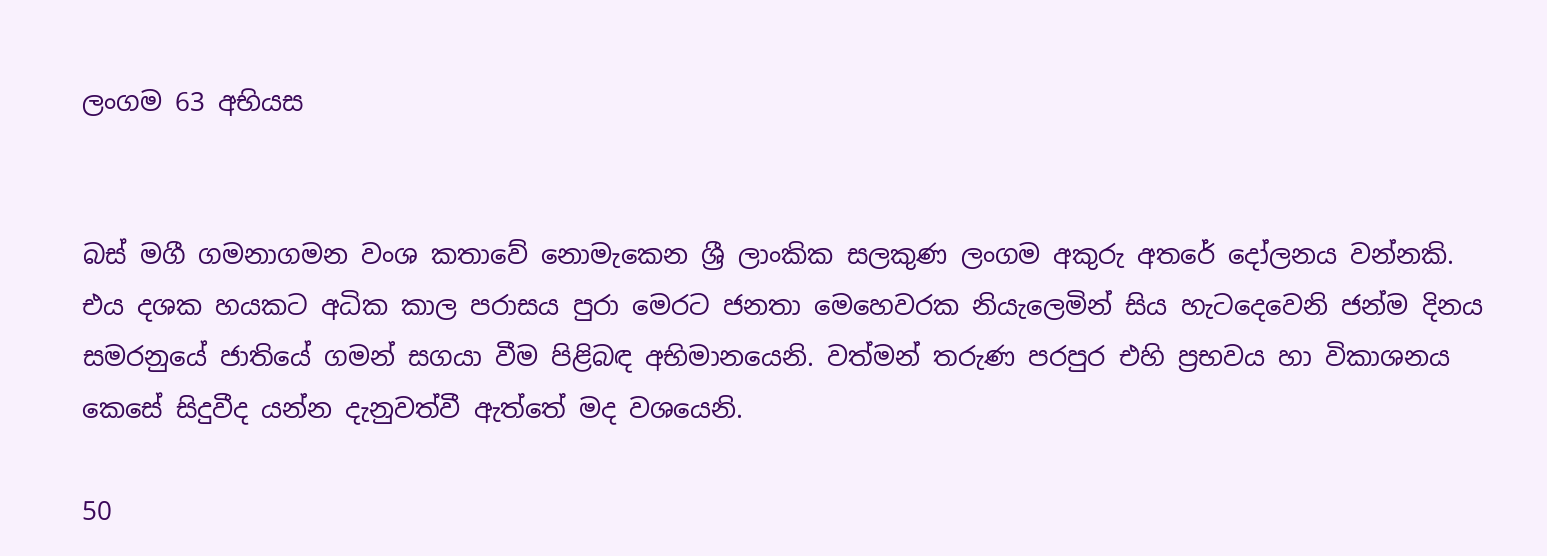ලංගම 63 අභියස


බස් මගී ගමනාගමන වංශ කතාවේ නොමැකෙන ශ්‍රී ලාංකික සලකුණ ලංගම අකුරු අතරේ දෝලනය වන්නකි. එය දශක හයකට අධික කාල පරාසය පුරා මෙරට ජනතා මෙහෙවරක නියැලෙමින් සිය හැටදෙවෙනි ජන්ම දිනය සමරනුයේ ජාතියේ ගමන් සගයා වීම පිළිබඳ අභිමානයෙනි. වත්මන් තරුණ පරපුර එහි ප්‍රභවය හා විකාශනය කෙසේ සිදුවීද යන්න දැනුවත්වී ඇත්තේ මද වශයෙනි.

50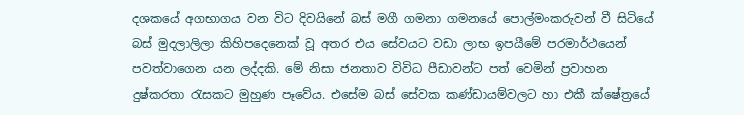දශකයේ අගභාගය වන විට දිවයිනේ බස් මගී ගමනා ගමනයේ පොල්මංකරුවන් වී සිටියේ බස් මුදලාලිලා කිහිපදෙනෙක් වූ අතර එය සේවයට වඩා ලාභ ඉපයීමේ පරමාර්ථයෙන් පවත්වාගෙන යන ලද්දකි. මේ නිසා ජනතාව විවිධ පීඩාවන්ට පත් වෙමින් ප්‍රවාහන දුෂ්කරතා රැසකට මුහුණ පෑවේය. එසේම බස් සේවක කණ්ඩායම්වලට හා එකී ක්ෂේත්‍රයේ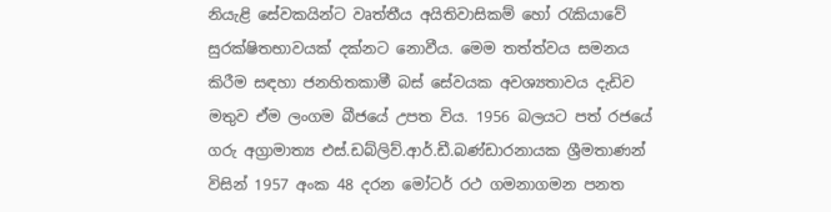නියැළි සේවකයින්ට වෘත්තීය අයිතිවාසිකම් හෝ රැකියාවේ සුරක්ෂිතභාවයක් දක්නට නොවීය. මෙම තත්ත්වය සමනය කිරීම සඳහා ජනහිතකාමී බස් සේවයක අවශ්‍යතාවය දැඩිව මතුව ඒම ලංගම බීජයේ උපත විය. 1956 බලයට පත් රජයේ ගරු අග්‍රාමාත්‍ය එස්.ඩබ්ලිව්.ආර්.ඩී.බණ්ඩාරනායක ශ්‍රීමතාණන් විසින් 1957 අංක 48 දරන මෝටර් රථ ගමනාගමන පනත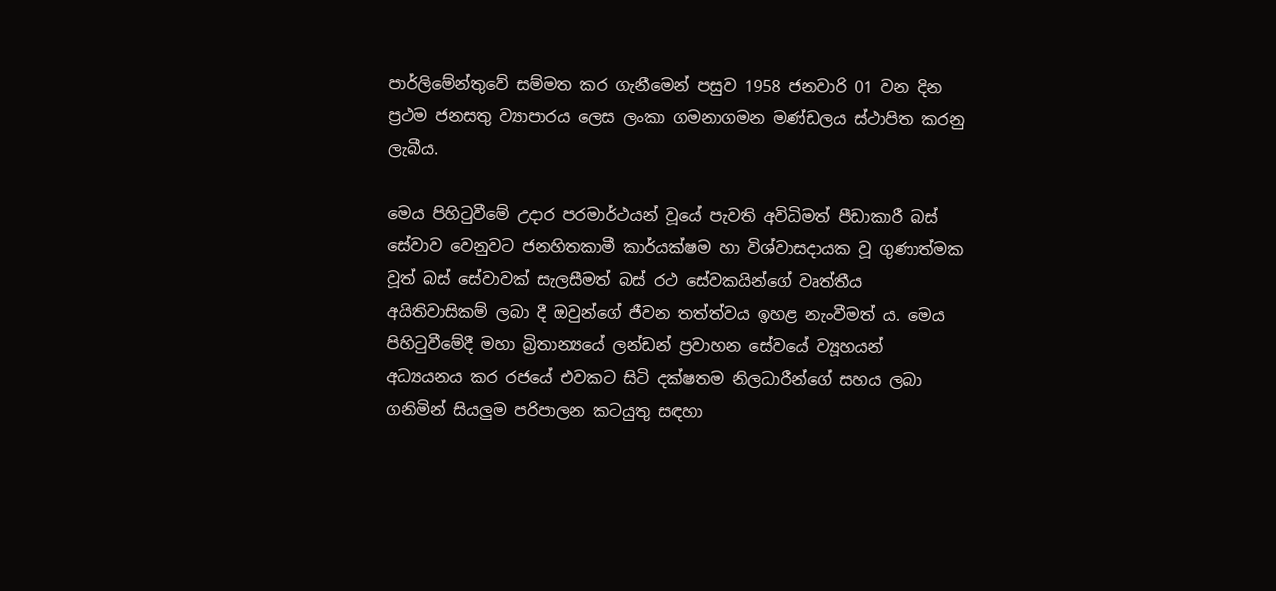පාර්ලිමේන්තුවේ සම්මත කර ගැනීමෙන් පසුව 1958 ජනවාරි 01 වන දින ප්‍රථම ජනසතු ව්‍යාපාරය ලෙස ලංකා ගමනාගමන මණ්ඩලය ස්ථාපිත කරනු ලැබීය.

මෙය පිහිටුවීමේ උදාර පරමාර්ථයන් වූයේ පැවති අවිධිමත් පීඩාකාරී බස් සේවාව වෙනුවට ජනහිතකාමී කාර්යක්ෂම හා විශ්වාසදායක වූ ගුණාත්මක වූත් බස් සේවාවක් සැලසීමත් බස් රථ සේවකයින්ගේ වෘත්තීය අයිතිවාසිකම් ලබා දී ඔවුන්ගේ ජීවන තත්ත්වය ඉහළ නැංවීමත් ය. මෙය පිහිටුවීමේදී මහා බ්‍රිතාන්‍යයේ ලන්ඩන් ප්‍රවාහන සේවයේ ව්‍යූහයන් අධ්‍යයනය කර රජයේ එවකට සිටි දක්ෂතම නිලධාරීන්ගේ සහය ලබා ගනිමින් සියලුම පරිපාලන කටයුතු සඳහා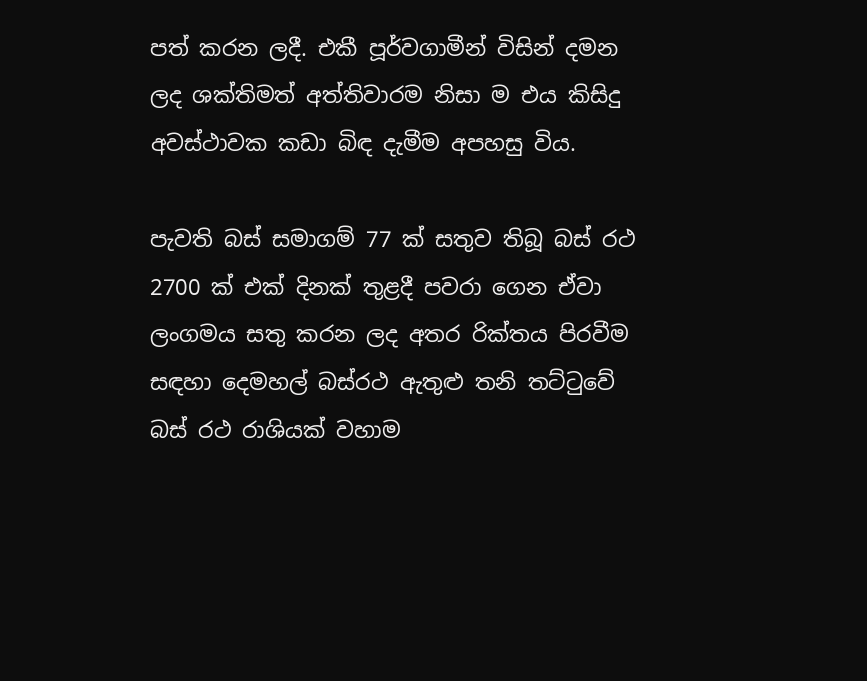පත් කරන ලදී. එකී පූර්වගාමීන් විසින් දමන ලද ශක්තිමත් අත්තිවාරම නිසා ම එය කිසිදු අවස්ථාවක කඩා බිඳ දැමීම අපහසු විය.

පැවති බස් සමාගම් 77 ක් සතුව තිබූ බස් රථ 2700 ක් එක් දිනක් තුළදී පවරා ගෙන ඒවා ලංගමය සතු කරන ලද අතර රික්තය පිරවීම සඳහා දෙමහල් බස්රථ ඇතුළු තනි තට්ටුවේ බස් රථ රාශියක් වහාම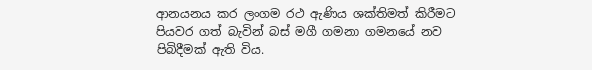ආනයනය කර ලංගම රථ ඇණිය ශක්තිමත් කිරීමට පියවර ගත් බැවින් බස් මගී ගමනා ගමනයේ නව පිබිදීමක් ඇති විය.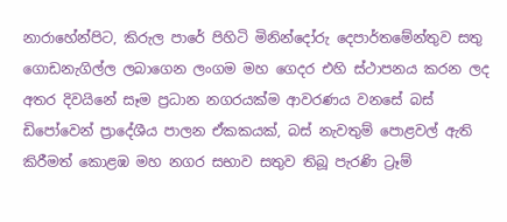නාරාහේන්පිට, කිරුල පාරේ පිහිටි මිනින්දෝරු දෙපාර්තමේන්තුව සතු ගොඩනැගිල්ල ලබාගෙන ලංගම මහ ගෙදර එහි ස්ථාපනය කරන ලද අතර දිවයිනේ සෑම ප්‍රධාන නගරයක්ම ආවරණය වනසේ බස් ඩිපෝවෙන් ප්‍රාදේශීය පාලන ඒකකයක්, බස් නැවතුම් පොළවල් ඇති කිරීමත් කොළඹ මහ නගර සභාව සතුව තිබූ පැරණි ට්‍රෑම්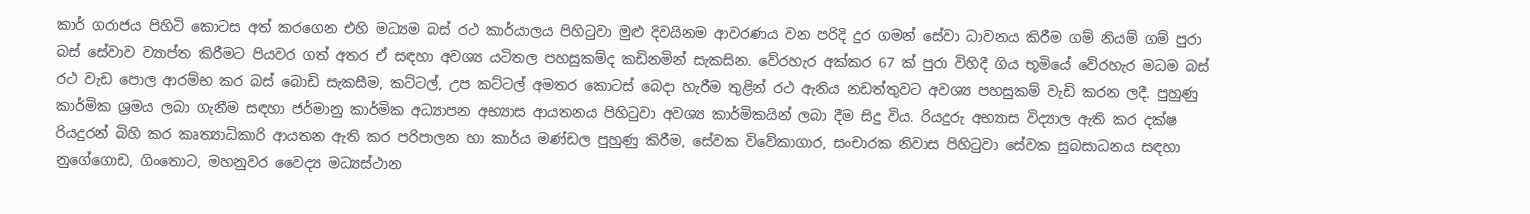කාර් ගරාජය පිහිටි කොටස අත් කරගෙන එහි මධ්‍යම බස් රථ කාර්යාලය පිහිටුවා මුළු දිවයිනම ආවරණය වන පරිදි දුර ගමන් සේවා ධාවනය කිරීම ගම් නියම් ගම් පුරා බස් සේවාව ව්‍යාප්ත කිරීමට පියවර ගත් අතර ඒ සඳහා අවශ්‍ය යටිතල පහසුකම්ද කඩිනමින් සැකසින. වේරහැර අක්කර 67 ක් පුරා විහිදී ගිය භූමියේ වේරහැර මධම බස් රථ වැඩ පොල ආරම්භ කර බස් බොඩි සැකසීම, කට්ටල්, උප කට්ටල් අමතර කොටස් බෙදා හැරීම තුළින් රථ ඇනිය නඩත්තුවට අවශ්‍ය පහසුකම් වැඩි කරන ලදී. පුහුණු කාර්මික ශ්‍රමය ලබා ගැනීම සඳහා ජර්මානු කාර්මික අධ්‍යාපන අභ්‍යාස ආයතනය පිහිටුවා අවශ්‍ය කාර්මිකයින් ලබා දීම සිදු විය. රියදුරු අභ්‍යාස විද්‍යාල ඇති කර දක්ෂ රියදුරන් බිහි කර කෘත්‍යාධිකාරි ආයතන ඇති කර පරිපාලන හා කාර්ය මණ්ඩල පුහුණු කිරීම, සේවක විවේකාගාර, සංචාරක නිවාස පිහිටුවා සේවක සුබසාධනය සඳහා නුගේගොඩ, ගිංතොට, මහනුවර වෛද්‍ය මධ්‍යස්ථාන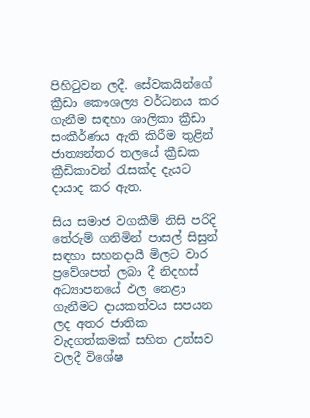පිහිටුවන ලදී. සේවකයින්ගේ ක්‍රීඩා කෞශල්‍ය වර්ධනය කර ගැනීම සඳහා ශාලිකා ක්‍රීඩා සංකීර්ණය ඇති කිරීම තුළින් ජාත්‍යන්තර තලයේ ක්‍රීඩක ක්‍රීඩිකාවන් රැසක්ද දැයට දායාද කර ඇත.

සිය සමාජ වගකීම් නිසි පරිදි තේරුම් ගනිමින් පාසල් සිසුන් සඳහා සහනදායී මිලට වාර ප්‍රවේශපත් ලබා දී නිදහස් අධ්‍යාපනයේ ඵල නෙළා ගැනීමට දායකත්වය සපයන ලද අතර ජාතික වැදගත්කමක් සහිත උත්සව වලදී විශේෂ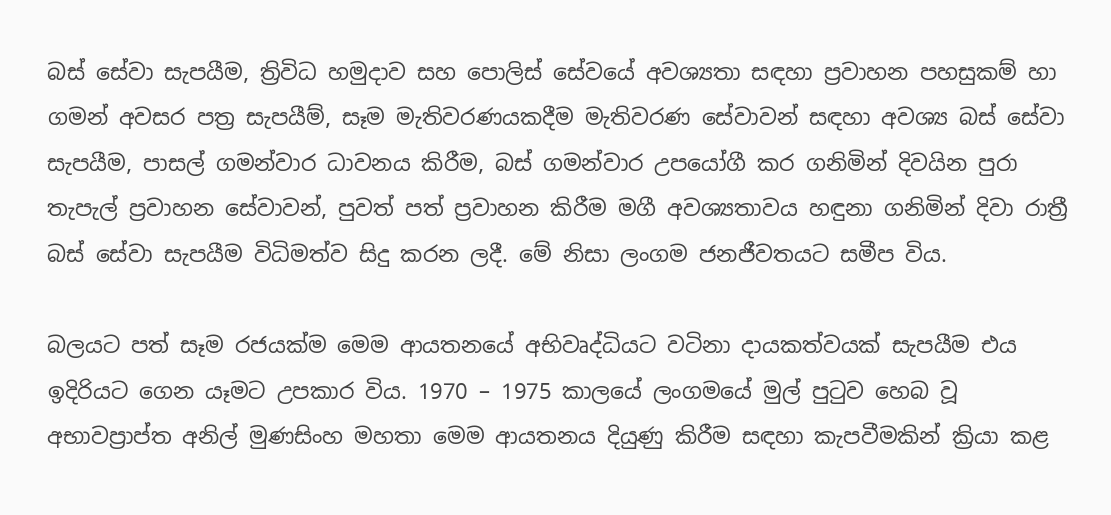බස් සේවා සැපයීම, ත්‍රිවිධ හමුදාව සහ පොලිස් සේවයේ අවශ්‍යතා සඳහා ප්‍රවාහන පහසුකම් හා ගමන් අවසර පත්‍ර සැපයීම්, සෑම මැතිවරණයකදීම මැතිවරණ සේවාවන් සඳහා අවශ්‍ය බස් සේවා සැපයීම, පාසල් ගමන්වාර ධාවනය කිරීම, බස් ගමන්වාර උපයෝගී කර ගනිමින් දිවයින පුරා තැපැල් ප්‍රවාහන සේවාවන්, පුවත් පත් ප්‍රවාහන කිරීම මගී අවශ්‍යතාවය හඳුනා ගනිමින් දිවා රාත්‍රී බස් සේවා සැපයීම විධිමත්ව සිදු කරන ලදී. මේ නිසා ලංගම ජනජීවතයට සමීප විය.

බලයට පත් සෑම රජයක්ම මෙම ආයතනයේ අභිවෘද්ධියට වටිනා දායකත්වයක් සැපයීම එය ඉදිරියට ගෙන යෑමට උපකාර විය. 1970 – 1975 කාලයේ ලංගමයේ මුල් පුටුව හෙබ වූ අභාවප්‍රාප්ත අනිල් මුණසිංහ මහතා මෙම ආයතනය දියුණු කිරීම සඳහා කැපවීමකින් ක්‍රියා කළ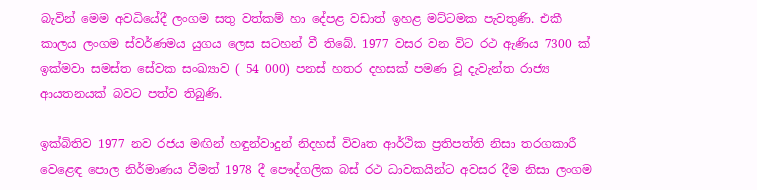බැවින් මෙම අවධියේදී ලංගම සතු වත්කම් හා දේපළ වඩාත් ඉහළ මට්ටමක පැවතුණි. එකී කාලය ලංගම ස්වර්ණමය යුගය ලෙස සටහන් වී තිබේ. 1977 වසර වන විට රථ ඇණිය 7300 ක් ඉක්මවා සමස්ත සේවක සංඛ්‍යාව ( 54 000) පනස් හතර දහසක් පමණ වූ දැවැන්ත රාජ්‍ය ආයතනයක් බවට පත්ව තිබුණි.

ඉක්බිතිව 1977 නව රජය මඟින් හඳුන්වාදුන් නිදහස් විවෘත ආර්ථික ප්‍රතිපත්ති නිසා තරගකාරී වෙළෙඳ පොල නිර්මාණය වීමත් 1978 දී පෞද්ගලික බස් රථ ධාවකයින්ට අවසර දීම නිසා ලංගම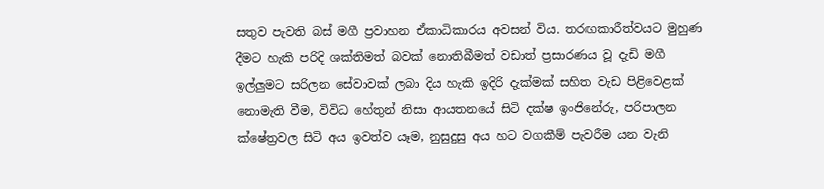සතුව පැවති බස් මගී ප්‍රවාහන ඒකාධිකාරය අවසන් විය. තරඟකාරීත්වයට මුහුණ දීමට හැකි පරිදි ශක්තිමත් බවක් නොතිබීමත් වඩාත් ප්‍රසාරණය වූ දැඩි මගී ඉල්ලුමට සරිලන සේවාවක් ලබා දිය හැකි ඉදිරි දැක්මක් සහිත වැඩ පිළිවෙළක් නොමැති වීම, විවිධ හේතුන් නිසා ආයතනයේ සිටි දක්ෂ ඉංජිනේරු, පරිපාලන ක්ෂේත්‍රවල සිටි අය ඉවත්ව යෑම, නුසුදුසු අය හට වගකීම් පැවරීම යන වැනි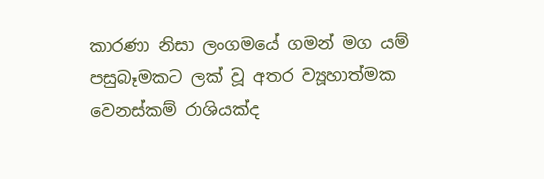කාරණා නිසා ලංගමයේ ගමන් මග යම් පසුබෑමකට ලක් වූ අතර ව්‍යූහාත්මක වෙනස්කම් රාශියක්ද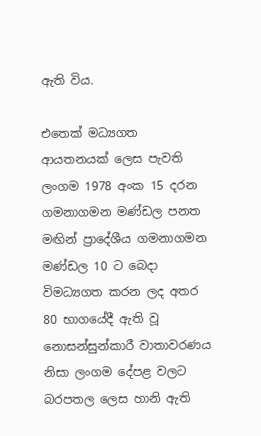ඇති විය.

එතෙක් මධ්‍යගත ආයතනයක් ලෙස පැවති ලංගම 1978 අංක 15 දරන ගමනාගමන මණ්ඩල පනත මඟින් ප්‍රාදේශීය ගමනාගමන මණ්ඩල 10 ට බෙදා විමධ්‍යගත කරන ලද අතර 80 භාගයේදී ඇති වූ නොසන්සුන්කාරී වාතාවරණය නිසා ලංගම දේපළ වලට බරපතල ලෙස හානි ඇති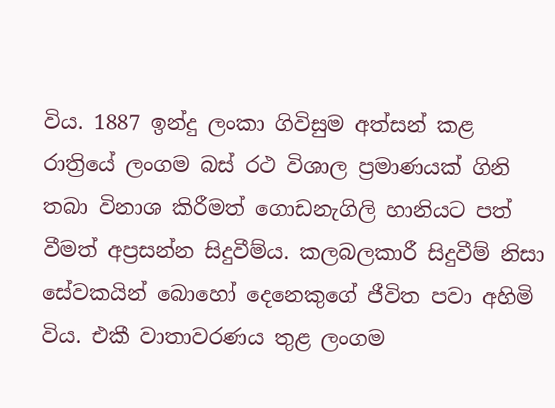විය. 1887 ඉන්දු ලංකා ගිවිසුම අත්සන් කළ රාත්‍රියේ ලංගම බස් රථ විශාල ප්‍රමාණයක් ගිනි තබා විනාශ කිරීමත් ගොඩනැගිලි හානියට පත් වීමත් අප්‍රසන්න සිදුවීම්ය. කලබලකාරී සිදුවීම් නිසා සේවකයින් බොහෝ දෙනෙකුගේ ජීවිත පවා අහිමි විය. එකී වාතාවරණය තුළ ලංගම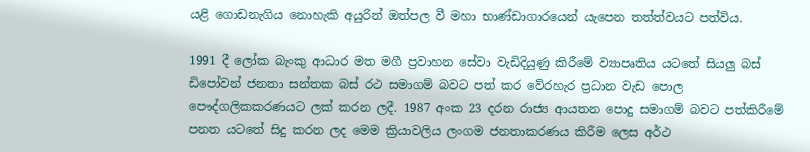යළි ගොඩනැගිය ‍නොහැකි අයුරින් ඔත්පල වී මහා භාණ්ඩාගාරයෙන් යැපෙන තත්ත්වයට පත්විය.

1991 දී ලෝක බැංකු ආධාර මත මගී ප්‍රවාහන සේවා වැඩිදියුණු කිරීමේ ව්‍යාපෘතිය යටතේ සියලු බස් ඩිපෝවන් ජනතා සන්තක බස් රථ සමාගම් බවට පත් කර වේරහැර ප්‍රධාන වැඩ පොල පෞද්ගලිකකරණයට ලක් කරන ලදී. 1987 අංක 23 දරන රාජ්‍ය ආයතන පොදු සමාගම් බවට පත්කිරීමේ පනත යටතේ සිදු කරන ලද මෙම ක්‍රියාවලිය ලංගම ජනතාකරණය කිරීම ලෙස අර්ථ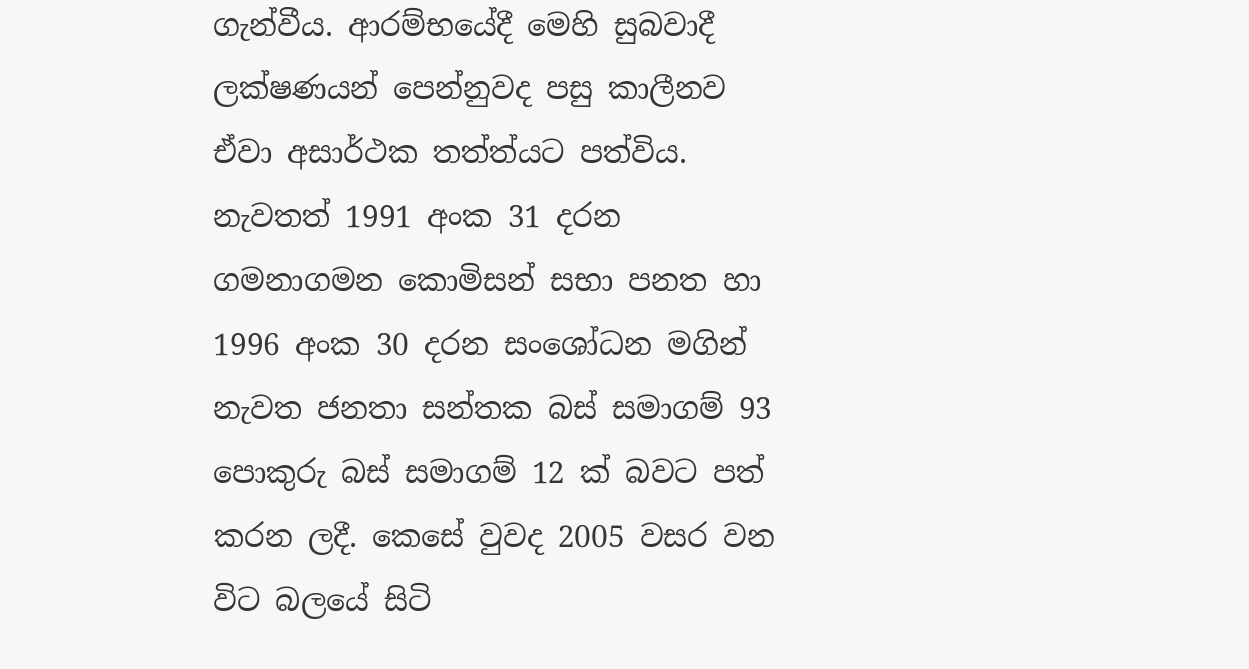ගැන්වීය. ආරම්භයේදී මෙහි සුබවාදී ලක්ෂණයන් පෙන්නුවද පසු කාලීනව ඒවා අසාර්ථක තත්ත්යට පත්විය. නැවතත් 1991 අංක 31 දරන ගමනාගමන කොමිසන් සභා පනත හා 1996 අංක 30 දරන සංශෝධන මගින් නැවත ජනතා සන්තක බස් සමාගම් 93 පොකුරු බස් සමාගම් 12 ක් බවට පත් කරන ලදී. කෙසේ වුවද 2005 වසර වන විට බලයේ සිටි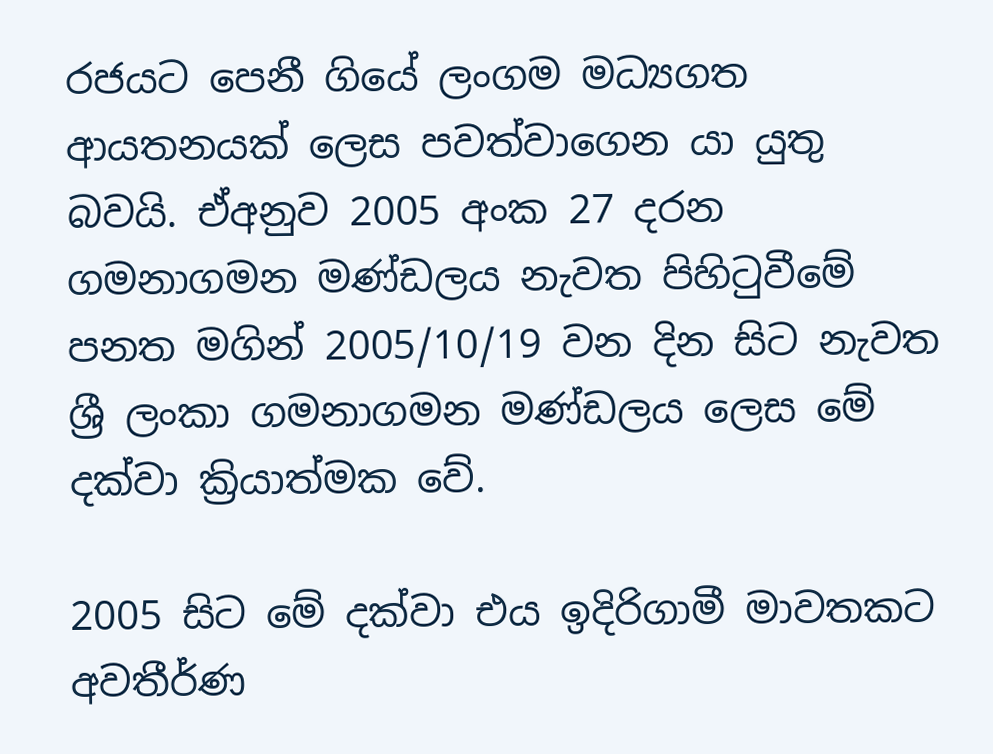රජයට පෙනී ගියේ ලංගම මධ්‍යගත ආයතනයක් ලෙස පවත්වාගෙන යා යුතු බවයි. ඒඅනුව 2005 අංක 27 දරන ගමනාගමන මණ්ඩලය නැවත පිහිටුවීමේ පනත මගින් 2005/10/19 වන දින සිට නැවත ශ්‍රී ලංකා ගමනාගමන මණ්ඩලය ලෙස ‍මේ දක්වා ක්‍රියාත්මක වේ.

2005 සිට මේ දක්වා එය ඉදිරිගාමී මාවතකට අවතීර්ණ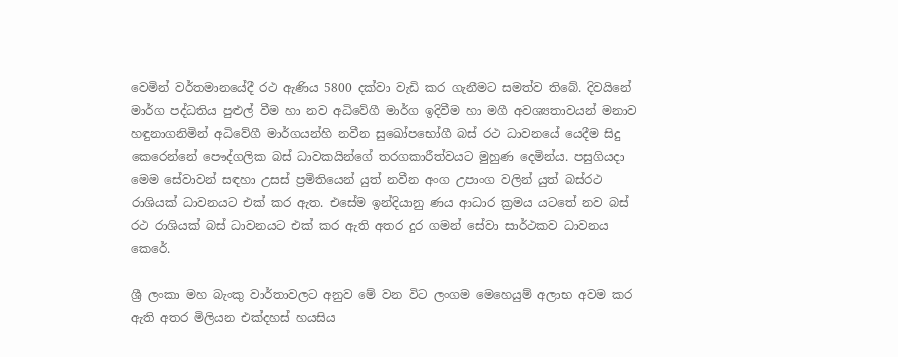වෙමින් වර්තමානයේදී රථ ඇණිය 5800 දක්වා වැඩි කර ගැනීමට සමත්ව තිබේ. දිවයිනේ මාර්ග පද්ධතිය පුළුල් වීම හා නව අධිවේගී මාර්ග ඉදිවීම හා මගී අවශ්‍යතාවයන් මනාව හඳුනාගනිමින් අධිවේගී මාර්ගයන්හි නවීන සුඛෝපභෝගී බස් රථ ධාවනයේ යෙදීම සිදු කෙරෙන්නේ පෞද්ගලික බස් ධාවකයින්ගේ තරගකාරීත්වයට මුහුණ දෙමින්ය. පසුගියදා මෙම සේවාවන් සඳහා උසස් ප්‍රමිතියෙන් යුත් නවීන අංග උපාංග වලින් යුත් බස්රථ රාශියක් ධාවනයට එක් කර ඇත. එසේම ඉන්දියානු ණය ආධාර ක්‍රමය යටතේ නව බස් රථ රාශියක් බස් ධාවනයට එක් කර ඇති අතර දුර ගමන් සේවා සාර්ථකව ධාවනය කෙරේ.

ශ්‍රී ලංකා මහ බැංකු වාර්තාවලට අනුව මේ වන විට ලංගම මෙහෙයුම් අලාභ අවම කර ඇති අතර මිලියන එක්දහස් හයසිය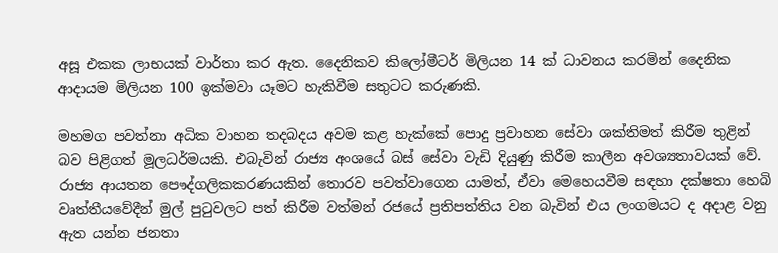අසූ එකක ලාභයක් වාර්තා කර ඇත. දෛනිකව කිලෝමීටර් මිලියන 14 ක් ධාවනය කරමින් දෛනික ආදායම මිලියන 100 ඉක්මවා යෑමට හැකිවීම සතුටට කරුණකි.

මහමග පවත්නා අධික වාහන තදබදය අවම කළ හැක්කේ පොදු ප්‍රවාහන සේවා ශක්තිමත් කිරීම තුළින් බව පිළිගත් මූලධර්මයකි. එබැවින් රාජ්‍ය අංශයේ බස් සේවා වැඩි දියුණු කිරීම කාලීන අවශ්‍යතාවයක් වේ. රාජ්‍ය ආයතන පෞද්ගලිකකරණයකින් තොරව පවත්වාගෙන යාමත්, ඒවා මෙහෙයවීම සඳහා දක්ෂතා හෙබි වෘත්තීයවේදීන් මුල් පුටුවලට පත් කිරීම වත්මන් රජයේ ප්‍රතිපත්තිය වන බැවින් එය ලංගමයට ද අදාළ වනු ඇත යන්න ජනතා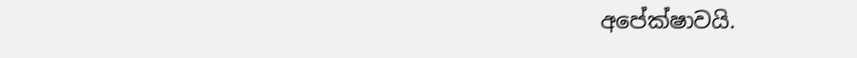අපේක්ෂාවයි.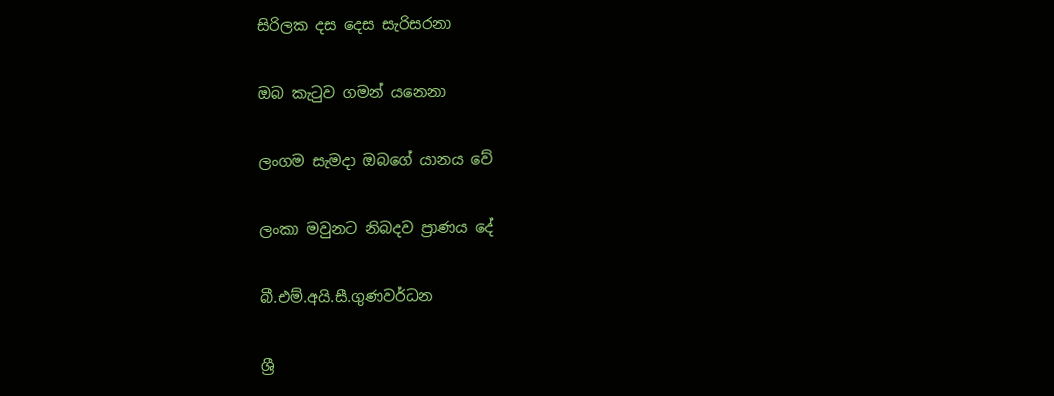සිරිලක දස දෙස සැරිසරනා

ඔබ කැටුව ගමන් යනෙනා

ලංගම සැමදා ඔබගේ යානය වේ

ලංකා මවුනට නිබදව ප්‍රාණය දේ

බී.එම්.අයි.සී.ගුණවර්ධන

ශ්‍රී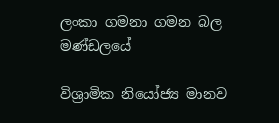ලංකා ගමනා ගමන බල මණ්ඩලයේ

විශ්‍රාමික නියෝජ්‍ය මානව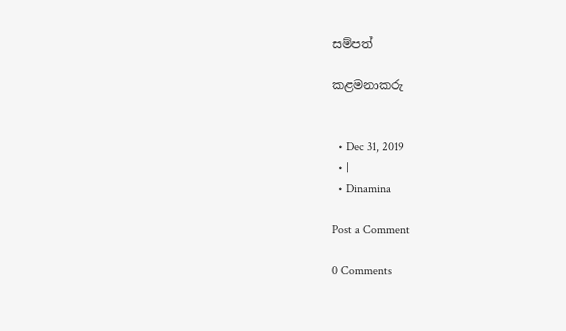සම්පත්

කළමනාකරු


  • Dec 31, 2019
  • |
  • Dinamina

Post a Comment

0 Comments